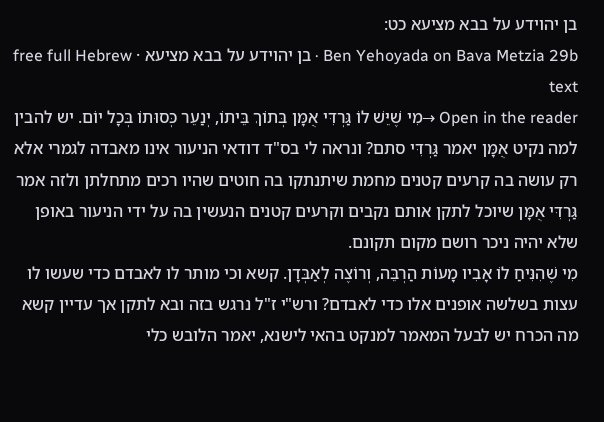בן יהוידע על בבא מציעא כט:
Ben Yehoyada on Bava Metzia 29b · בן יהוידע על בבא מציעא · free full Hebrew text
Open in the reader →מִי שֶׁיֵּשׁ לוֹ גַּרְדִּי אֻמָּן בְּתוֹךְ בֵּיתוֹ, יְנַעֵר כְּסוּתוֹ בְּכָל יוֹם. יש להבין למה נקיט אֻמָּן יאמר גַּרְדִּי סתם? ונראה לי בס"ד דודאי הניעור אינו מאבדה לגמרי אלא רק עושה בה קרעים קטנים מחמת שיתנתקו בה חוטים שהיו רכים מתחלתן ולזה אמר גַּרְדִּי אֻמָּן שיוכל לתקן אותם נקבים וקרעים קטנים הנעשין בה על ידי הניעור באופן שלא יהיה ניכר רושם מקום תקונם.
מִי שֶׁהִנִּיחַ לוֹ אָבִיו מָעוֹת הַרְבֵּה, וְרוֹצֶה לְאַבְּדָן. קשא וכי מותר לו לאבדם כדי שעשו לו עצות בשלשה אופנים אלו כדי לאבדם? ורש"י ז"ל נרגש בזה ובא לתקן אך עדיין קשא מה הכרח יש לבעל המאמר למנקט בהאי לישנא, יאמר הלובש כלי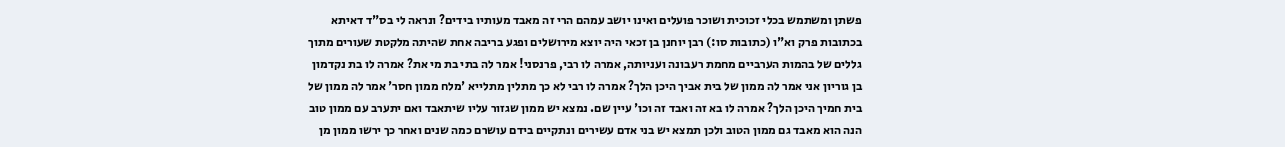פשתן ומשתמש בכלי זכוכית ושוכר פועלים ואינו יושב עמהם הרי זה מאבד מעותיו בידים? ונראה לי בס"ד דאיתא בכתובות פרק וא"ו (כתובות סו:) רבן יוחנן בן זכאי היה יוצא מירושלים ופגע בריבה אחת שהיתה מלקטת שעורים מתוך גללים של בהמות הערביים מחמת רעבונה ועניותה, אמרה לו רבי, פרנסני! אמר לה בתי בת מי את? אמרה לו בת נקדמון בן גוריון אני אמר לה ממון של בית אביך היכן הלך? אמרה לו רבי לא כך מתלין מתלייא 'מלח ממון חסר' אמר לה ממון של בית חמיך היכן הלך? אמרה לו בא זה ואבד זה וכו' עיין שם. נמצא יש ממון שגזור עליו שיתאבד ואם יתערב עם ממון טוב הנה הוא מאבד גם ממון הטוב ולכן תמצא יש בני אדם עשירים ונתקיים בידם עושרם כמה שנים ואחר כך ירשו ממון מן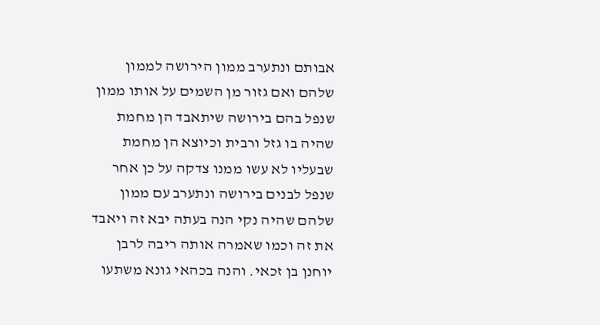אבותם ונתערב ממון הירושה לממון שלהם ואם גזור מן השמים על אותו ממון שנפל בהם בירושה שיתאבד הן מחמת שהיה בו גזל ורבית וכיוצא הן מחמת שבעליו לא עשו ממנו צדקה על כן אחר שנפל לבנים בירושה ונתערב עם ממון שלהם שהיה נקי הנה בעתה יבא זה ויאבד את זה וכמו שאמרה אותה ריבה לרבן יוחנן בן זכאי. והנה בכהאי גונא משתעו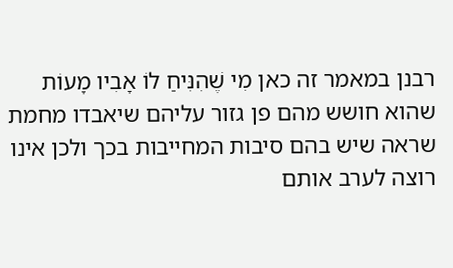רבנן במאמר זה כאן מִי שֶׁהִנִּיחַ לוֹ אָבִיו מָעוֹת שהוא חושש מהם פן גזור עליהם שיאבדו מחמת שראה שיש בהם סיבות המחייבות בכך ולכן אינו רוצה לערב אותם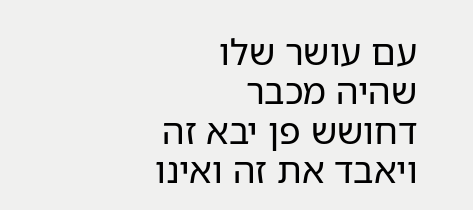עם עושר שלו שהיה מכבר דחושש פן יבא זה ויאבד את זה ואינו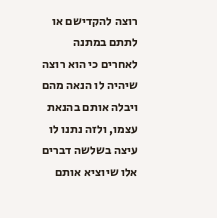רוצה להקדישם או לתתם במתנה לאחרים כי הוא רוצה שיהיה לו הנאה מהם ויבלה אותם בהנאת עצמו, ולזה נתנו לו עיצה בשלשה דברים אלו שיוציא אותם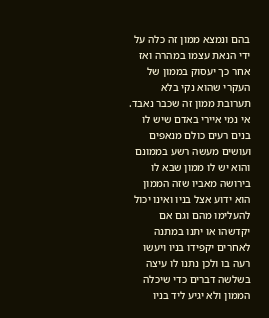בהם ונמצא ממון זה כלה על ידי הנאת עצמו במהרה ואז אחר כך יעסוק בממון של העקרי שהוא נקי בלא תערובת ממון זה שכבר נאבד. אי נמי איירי באדם שיש לו בנים רעים כולם מנאפים ועושים מעשה רשע בממונם והוא יש לו ממון שבא לו בירושה מאביו שזה הממון הוא ידוע אצל בניו ואינו יכול להעלימו מהם וגם אם יקדשהו או יתנו במתנה לאחרים יקפידו בניו ויעשו רעה בו ולכן נתנו לו עיצה בשלשה דברים כדי שיכלה הממון ולא יגיע ליד בניו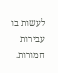לעשות בו עבירות חמורות.